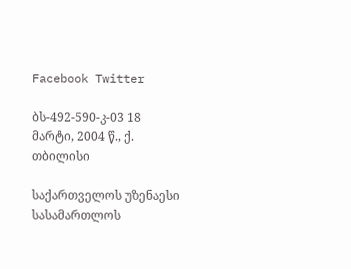Facebook Twitter

ბს-492-590-კ-03 18 მარტი, 2004 წ., ქ. თბილისი

საქართველოს უზენაესი სასამართლოს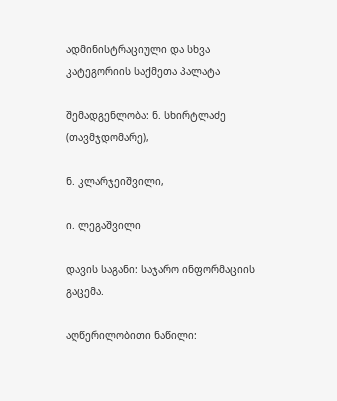ადმინისტრაციული და სხვა კატეგორიის საქმეთა პალატა

შემადგენლობა: ნ. სხირტლაძე (თავმჯდომარე),

ნ. კლარჯეიშვილი,

ი. ლეგაშვილი

დავის საგანი: საჯარო ინფორმაციის გაცემა.

აღწერილობითი ნაწილი: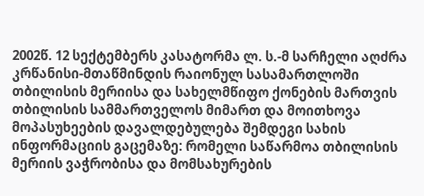2002წ. 12 სექტემბერს კასატორმა ლ. ს.-მ სარჩელი აღძრა კრწანისი-მთაწმინდის რაიონულ სასამართლოში თბილისის მერიისა და სახელმწიფო ქონების მართვის თბილისის სამმართველოს მიმართ და მოითხოვა მოპასუხეების დავალდებულება შემდეგი სახის ინფორმაციის გაცემაზე: რომელი საწარმოა თბილისის მერიის ვაჭრობისა და მომსახურების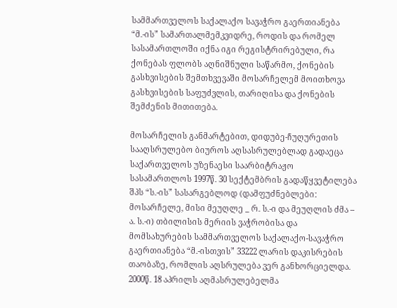სამმართველოს საქალაქო სავაჭრო გაერთიანება “მ.-ის” სამართალმემკვიდრე, როდის და რომელ სასამართლოში იქნა იგი რეგისტრირებული, რა ქონებას ფლობს აღნიშნული საწარმო, ქონების გასხვისების შემთხვევაში მოსარჩელემ მოითხოვა გასხვისების საფუძვლის, თარიღისა და ქონების შემძენის მითითება.

მოსარჩელის განმარტებით, დიდუბე-ჩუღურეთის სააღსრულებო ბიუროს აღსასრულებლად გადაეცა საქართველოს უზენაესი საარბიტრაჟო სასამართლოს 1997წ. 30 სექტემბრის გადაწყვეტილება შპს “ს.-ის” სასარგებლოდ (დამფუძნებლები: მოსარჩელე, მისი მეუღლე _ რ. ს.-ი და მეუღლის ძმა – ა. ს.-ი) თბილისის მერიის ვაჭრობისა და მომსახურების სამმართველოს საქალაქო-სავაჭრო გაერთიანება “მ.-ისთვის” 33222 ლარის დაკისრების თაობაზე, რომლის აღსრულება ვერ განხორციელდა. 2000წ. 18 აპრილს აღმასრულებელმა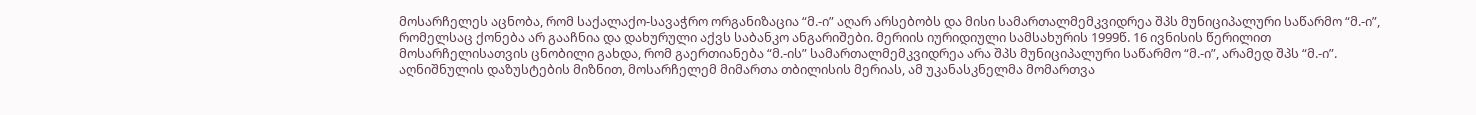მოსარჩელეს აცნობა, რომ საქალაქო-სავაჭრო ორგანიზაცია “მ.-ი” აღარ არსებობს და მისი სამართალმემკვიდრეა შპს მუნიციპალური საწარმო “მ.-ი”, რომელსაც ქონება არ გააჩნია და დახურული აქვს საბანკო ანგარიშები. მერიის იურიდიული სამსახურის 1999წ. 16 ივნისის წერილით მოსარჩელისათვის ცნობილი გახდა, რომ გაერთიანება “მ.-ის” სამართალმემკვიდრეა არა შპს მუნიციპალური საწარმო “მ.-ი”, არამედ შპს “მ.-ი”. აღნიშნულის დაზუსტების მიზნით, მოსარჩელემ მიმართა თბილისის მერიას, ამ უკანასკნელმა მომართვა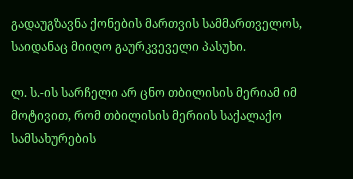გადაუგზავნა ქონების მართვის სამმართველოს, საიდანაც მიიღო გაურკვეველი პასუხი.

ლ. ს.-ის სარჩელი არ ცნო თბილისის მერიამ იმ მოტივით, რომ თბილისის მერიის საქალაქო სამსახურების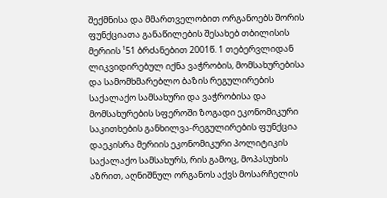შექმნისა და მმართველობით ორგანოებს შორის ფუნქციათა განაწილების შესახებ თბილისის მერიის ¹51 ბრძანებით 2001წ. 1 თებერვლიდან ლიკვიდირებულ იქნა ვაჭრობის, მომსახურებისა და სამომხმარებლო ბაზის რეგულირების საქალაქო სამსახური და ვაჭრობისა და მომსახურების სფეროში ზოგადი ეკონომიკური საკითხების განხილვა-რეგულირების ფუნქცია დაეკისრა მერიის ეკონომიკური პოლიტიკის საქალაქო სამსახურს, რის გამოც, მოპასუხის აზრით, აღნიშნულ ორგანოს აქვს მოსარჩელის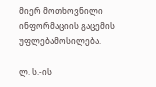მიერ მოთხოვნილი ინფორმაციის გაცემის უფლებამოსილება.

ლ. ს.-ის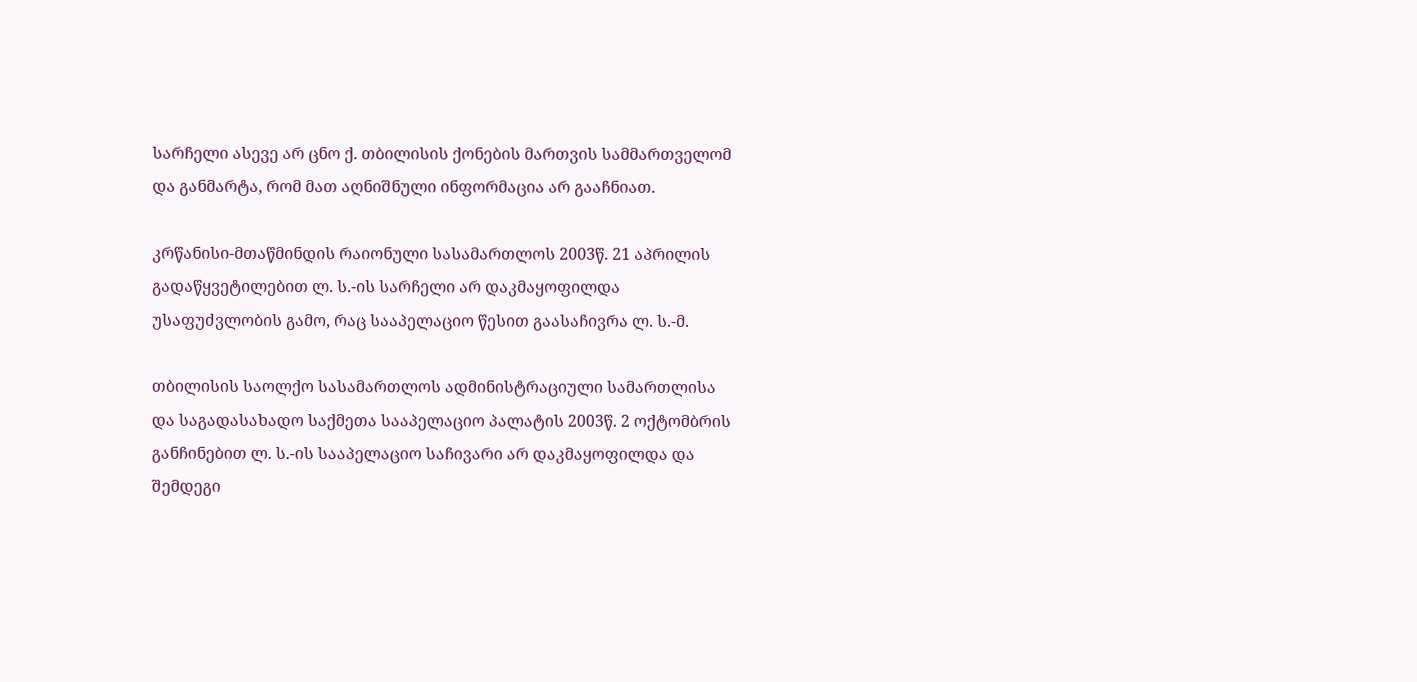სარჩელი ასევე არ ცნო ქ. თბილისის ქონების მართვის სამმართველომ და განმარტა, რომ მათ აღნიშნული ინფორმაცია არ გააჩნიათ.

კრწანისი-მთაწმინდის რაიონული სასამართლოს 2003წ. 21 აპრილის გადაწყვეტილებით ლ. ს.-ის სარჩელი არ დაკმაყოფილდა უსაფუძვლობის გამო, რაც სააპელაციო წესით გაასაჩივრა ლ. ს.-მ.

თბილისის საოლქო სასამართლოს ადმინისტრაციული სამართლისა და საგადასახადო საქმეთა სააპელაციო პალატის 2003წ. 2 ოქტომბრის განჩინებით ლ. ს.-ის სააპელაციო საჩივარი არ დაკმაყოფილდა და შემდეგი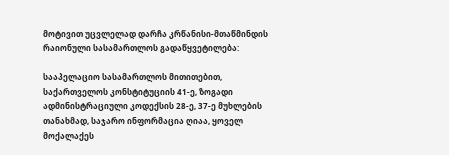მოტივით უცვლელად დარჩა კრწანისი-მთაწმინდის რაიონული სასამართლოს გადაწყვეტილება:

სააპელაციო სასამართლოს მითითებით, საქართველოს კონსტიტუციის 41-ე, ზოგადი ადმინისტრაციული კოდექსის 28-ე, 37-ე მუხლების თანახმად, საჯარო ინფორმაცია ღიაა, ყოველ მოქალაქეს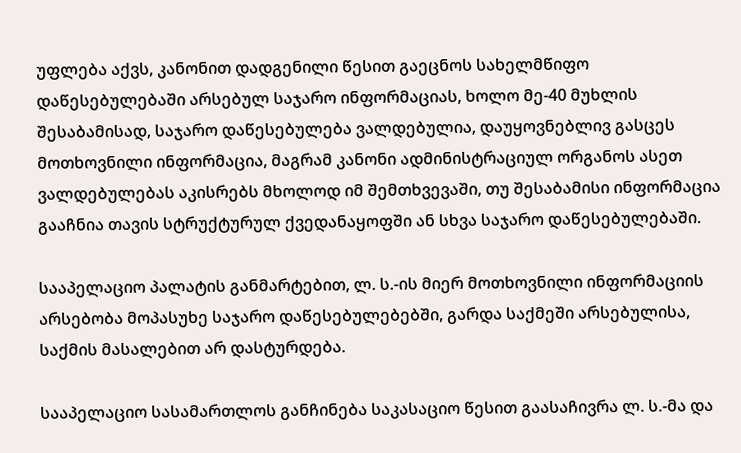უფლება აქვს, კანონით დადგენილი წესით გაეცნოს სახელმწიფო დაწესებულებაში არსებულ საჯარო ინფორმაციას, ხოლო მე-40 მუხლის შესაბამისად, საჯარო დაწესებულება ვალდებულია, დაუყოვნებლივ გასცეს მოთხოვნილი ინფორმაცია, მაგრამ კანონი ადმინისტრაციულ ორგანოს ასეთ ვალდებულებას აკისრებს მხოლოდ იმ შემთხვევაში, თუ შესაბამისი ინფორმაცია გააჩნია თავის სტრუქტურულ ქვედანაყოფში ან სხვა საჯარო დაწესებულებაში.

სააპელაციო პალატის განმარტებით, ლ. ს.-ის მიერ მოთხოვნილი ინფორმაციის არსებობა მოპასუხე საჯარო დაწესებულებებში, გარდა საქმეში არსებულისა, საქმის მასალებით არ დასტურდება.

სააპელაციო სასამართლოს განჩინება საკასაციო წესით გაასაჩივრა ლ. ს.-მა და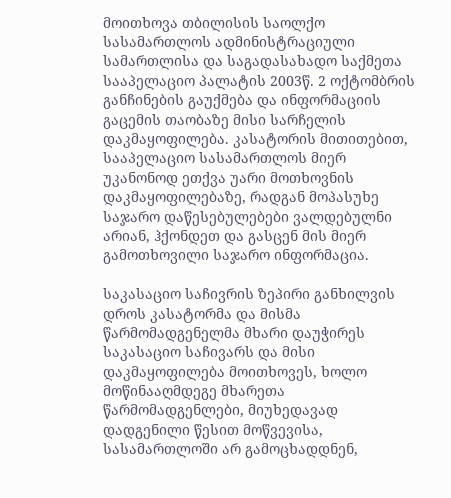მოითხოვა თბილისის საოლქო სასამართლოს ადმინისტრაციული სამართლისა და საგადასახადო საქმეთა სააპელაციო პალატის 2003წ. 2 ოქტომბრის განჩინების გაუქმება და ინფორმაციის გაცემის თაობაზე მისი სარჩელის დაკმაყოფილება. კასატორის მითითებით, სააპელაციო სასამართლოს მიერ უკანონოდ ეთქვა უარი მოთხოვნის დაკმაყოფილებაზე, რადგან მოპასუხე საჯარო დაწესებულებები ვალდებულნი არიან, ჰქონდეთ და გასცენ მის მიერ გამოთხოვილი საჯარო ინფორმაცია.

საკასაციო საჩივრის ზეპირი განხილვის დროს კასატორმა და მისმა წარმომადგენელმა მხარი დაუჭირეს საკასაციო საჩივარს და მისი დაკმაყოფილება მოითხოვეს, ხოლო მოწინააღმდეგე მხარეთა წარმომადგენლები, მიუხედავად დადგენილი წესით მოწვევისა, სასამართლოში არ გამოცხადდნენ,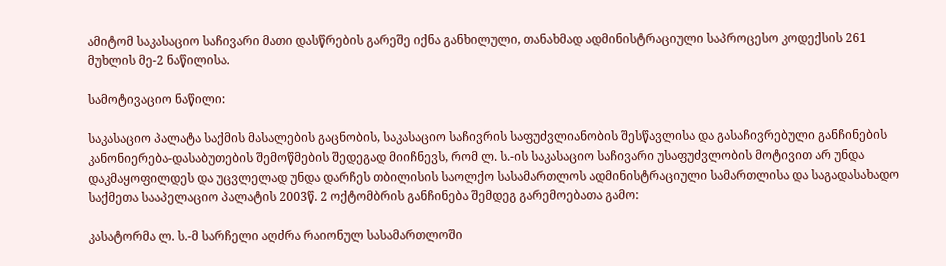ამიტომ საკასაციო საჩივარი მათი დასწრების გარეშე იქნა განხილული, თანახმად ადმინისტრაციული საპროცესო კოდექსის 261 მუხლის მე-2 ნაწილისა.

სამოტივაციო ნაწილი:

საკასაციო პალატა საქმის მასალების გაცნობის, საკასაციო საჩივრის საფუძვლიანობის შესწავლისა და გასაჩივრებული განჩინების კანონიერება-დასაბუთების შემოწმების შედეგად მიიჩნევს, რომ ლ. ს.-ის საკასაციო საჩივარი უსაფუძვლობის მოტივით არ უნდა დაკმაყოფილდეს და უცვლელად უნდა დარჩეს თბილისის საოლქო სასამართლოს ადმინისტრაციული სამართლისა და საგადასახადო საქმეთა სააპელაციო პალატის 2003წ. 2 ოქტომბრის განჩინება შემდეგ გარემოებათა გამო:

კასატორმა ლ. ს.-მ სარჩელი აღძრა რაიონულ სასამართლოში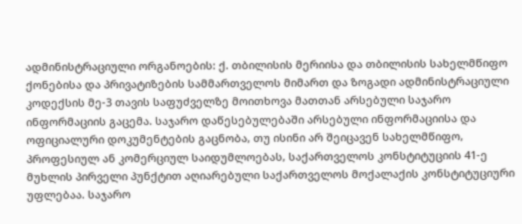ადმინისტრაციული ორგანოების: ქ. თბილისის მერიისა და თბილისის სახელმწიფო ქონებისა და პრივატიზების სამმართველოს მიმართ და ზოგადი ადმინისტრაციული კოდექსის მე-3 თავის საფუძველზე მოითხოვა მათთან არსებული საჯარო ინფორმაციის გაცემა. საჯარო დაწესებულებაში არსებული ინფორმაციისა და ოფიციალური დოკუმენტების გაცნობა, თუ ისინი არ შეიცავენ სახელმწიფო, პროფესიულ ან კომერციულ საიდუმლოებას, საქართველოს კონსტიტუციის 41-ე მუხლის პირველი პუნქტით აღიარებული საქართველოს მოქალაქის კონსტიტუციური უფლებაა. საჯარო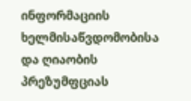ინფორმაციის ხელმისაწვდომობისა და ღიაობის პრეზუმფციას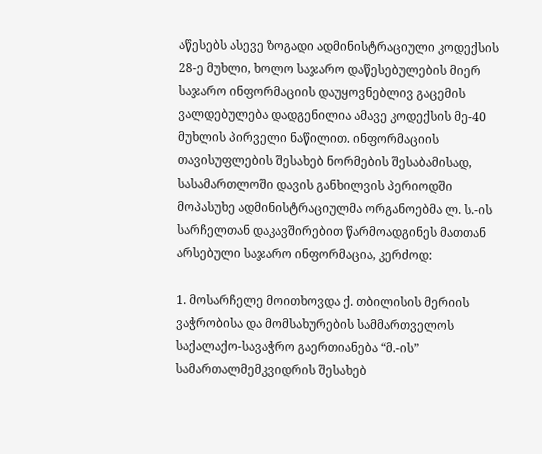აწესებს ასევე ზოგადი ადმინისტრაციული კოდექსის 28-ე მუხლი, ხოლო საჯარო დაწესებულების მიერ საჯარო ინფორმაციის დაუყოვნებლივ გაცემის ვალდებულება დადგენილია ამავე კოდექსის მე-40 მუხლის პირველი ნაწილით. ინფორმაციის თავისუფლების შესახებ ნორმების შესაბამისად, სასამართლოში დავის განხილვის პერიოდში მოპასუხე ადმინისტრაციულმა ორგანოებმა ლ. ს.-ის სარჩელთან დაკავშირებით წარმოადგინეს მათთან არსებული საჯარო ინფორმაცია, კერძოდ:

1. მოსარჩელე მოითხოვდა ქ. თბილისის მერიის ვაჭრობისა და მომსახურების სამმართველოს საქალაქო-სავაჭრო გაერთიანება “მ.-ის” სამართალმემკვიდრის შესახებ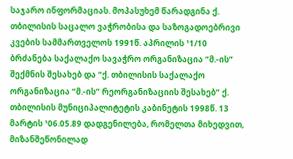საჯარო ინფორმაციას. მოპასუხემ წარადგინა ქ. თბილისის საცალო ვაჭრობისა და საზოგადოებრივი კვების სამმართველოს 1991წ. აპრილის ¹1/10 ბრძანება საქალაქო სავაჭრო ორგანიზაცია “მ.-ის” შექმნის შესახებ და “ქ. თბილისის საქალაქო ორგანიზაცია “მ.-ის” რეორგანიზაციის შესახებ” ქ. თბილისის მუნიციპალიტეტის კაბინეტის 1998წ. 13 მარტის ¹06.05.89 დადგენილება, რომელთა მიხედვით, მიზანშეწონილად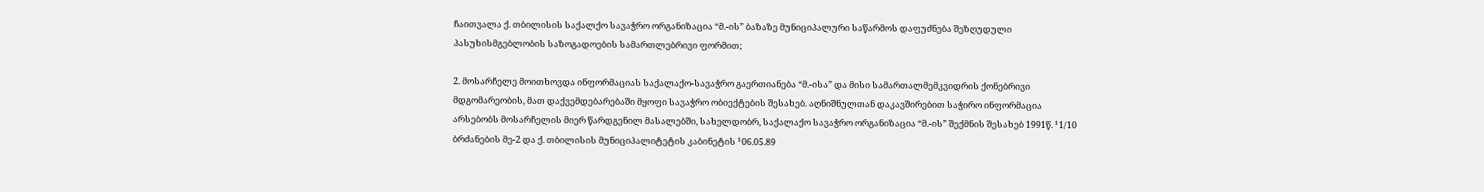ჩაითვალა ქ. თბილისის საქალქო სავაჭრო ორგანიზაცია “მ.-ის” ბაზაზე მუნიციპალური საწარმოს დაფუძნება შეზღუდული პასუხისმგებლობის საზოგადოების სამართლებრივი ფორმით;

2. მოსარჩელე მოითხოვდა ინფორმაციას საქალაქო-სავაჭრო გაერთიანება “მ.-ისა” და მისი სამართალმემკვიდრის ქონებრივი მდგომარეობის, მათ დაქვემდებარებაში მყოფი სავაჭრო ობიექტების შესახებ. აღნიშნულთან დაკავშირებით საჭირო ინფორმაცია არსებობს მოსარჩელის მიერ წარდგენილ მასალებში, სახელდობრ, საქალაქო სავაჭრო ორგანიზაცია “მ.-ის” შექმნის შესახებ 1991წ. ¹1/10 ბრძანების მე-2 და ქ. თბილისის მუნიციპალიტეტის კაბინეტის ¹06.05.89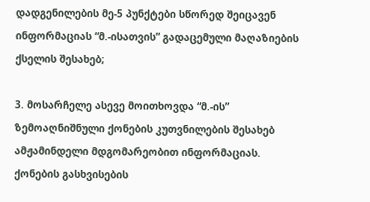დადგენილების მე-5 პუნქტები სწორედ შეიცავენ ინფორმაციას “მ.-ისათვის” გადაცემული მაღაზიების ქსელის შესახებ;

3. მოსარჩელე ასევე მოითხოვდა “მ.-ის” ზემოაღნიშნული ქონების კუთვნილების შესახებ ამჟამინდელი მდგომარეობით ინფორმაციას. ქონების გასხვისების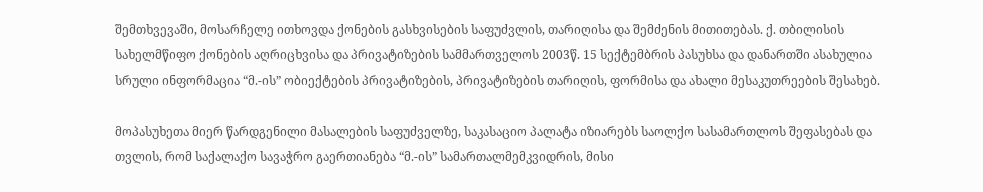შემთხვევაში, მოსარჩელე ითხოვდა ქონების გასხვისების საფუძვლის, თარიღისა და შემძენის მითითებას. ქ. თბილისის სახელმწიფო ქონების აღრიცხვისა და პრივატიზების სამმართველოს 2003წ. 15 სექტემბრის პასუხსა და დანართში ასახულია სრული ინფორმაცია “მ.-ის” ობიექტების პრივატიზების, პრივატიზების თარიღის, ფორმისა და ახალი მესაკუთრეების შესახებ.

მოპასუხეთა მიერ წარდგენილი მასალების საფუძველზე, საკასაციო პალატა იზიარებს საოლქო სასამართლოს შეფასებას და თვლის, რომ საქალაქო სავაჭრო გაერთიანება “მ.-ის” სამართალმემკვიდრის, მისი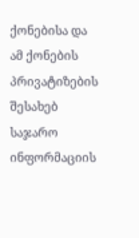ქონებისა და ამ ქონების პრივატიზების შესახებ საჯარო ინფორმაციის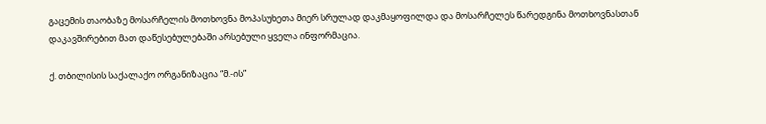გაცემის თაობაზე მოსარჩელის მოთხოვნა მოპასუხეთა მიერ სრულად დაკმაყოფილდა და მოსარჩელეს წარედგინა მოთხოვნასთან დაკავშირებით მათ დაწესებულებაში არსებული ყველა ინფორმაცია.

ქ. თბილისის საქალაქო ორგანიზაცია “მ.-ის”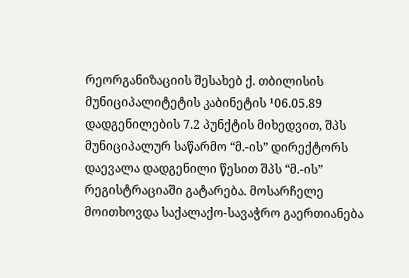რეორგანიზაციის შესახებ ქ. თბილისის მუნიციპალიტეტის კაბინეტის ¹06.05.89 დადგენილების 7.2 პუნქტის მიხედვით, შპს მუნიციპალურ საწარმო “მ.-ის” დირექტორს დაევალა დადგენილი წესით შპს “მ.-ის” რეგისტრაციაში გატარება. მოსარჩელე მოითხოვდა საქალაქო-სავაჭრო გაერთიანება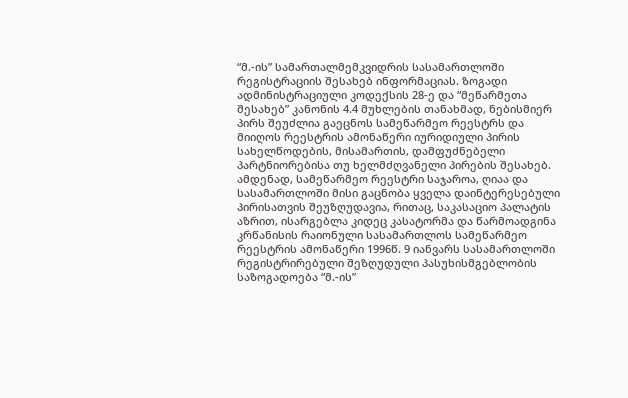“მ.-ის” სამართალმემკვიდრის სასამართლოში რეგისტრაციის შესახებ ინფორმაციას. ზოგადი ადმინისტრაციული კოდექსის 28-ე და “მეწარმეთა შესახებ” კანონის 4.4 მუხლების თანახმად, ნებისმიერ პირს შეუძლია გაეცნოს სამეწარმეო რეესტრს და მიიღოს რეესტრის ამონაწერი იურიდიული პირის სახელწოდების, მისამართის, დამფუძნებელი პარტნიორებისა თუ ხელმძღვანელი პირების შესახებ. ამდენად, სამეწარმეო რეესტრი საჯაროა, ღიაა და სასამართლოში მისი გაცნობა ყველა დაინტერესებული პირისათვის შეუზღუდავია, რითაც, საკასაციო პალატის აზრით, ისარგებლა კიდეც კასატორმა და წარმოადგინა კრწანისის რაიონული სასამართლოს სამეწარმეო რეესტრის ამონაწერი 1996წ. 9 იანვარს სასამართლოში რეგისტრირებული შეზღუდული პასუხისმგებლობის საზოგადოება “მ.-ის”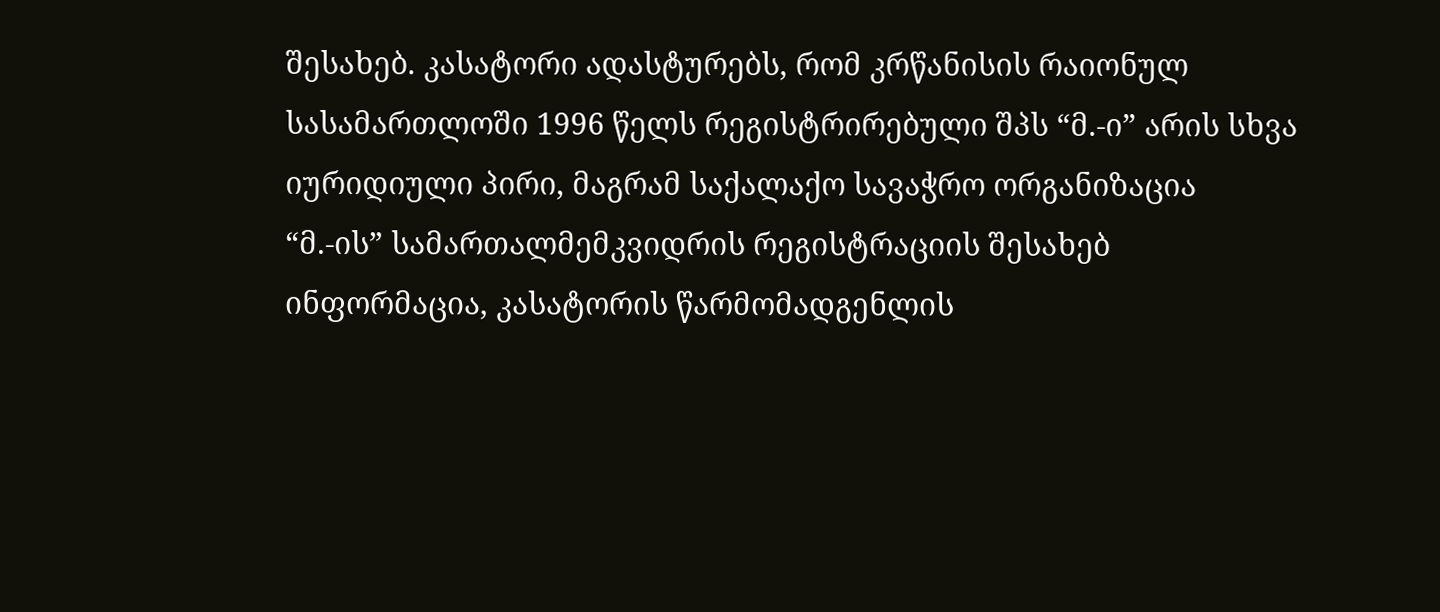შესახებ. კასატორი ადასტურებს, რომ კრწანისის რაიონულ სასამართლოში 1996 წელს რეგისტრირებული შპს “მ.-ი” არის სხვა იურიდიული პირი, მაგრამ საქალაქო სავაჭრო ორგანიზაცია “მ.-ის” სამართალმემკვიდრის რეგისტრაციის შესახებ ინფორმაცია, კასატორის წარმომადგენლის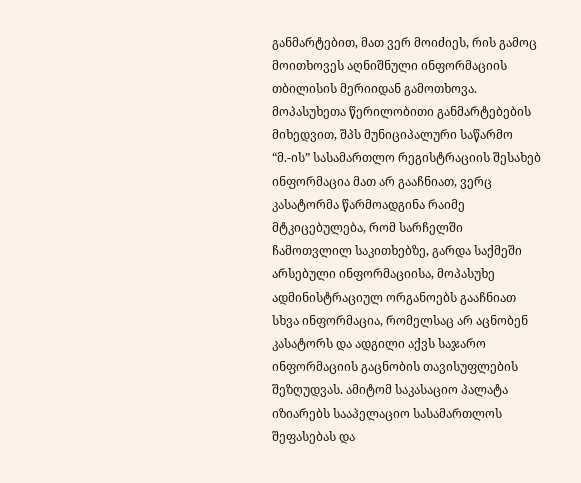განმარტებით, მათ ვერ მოიძიეს, რის გამოც მოითხოვეს აღნიშნული ინფორმაციის თბილისის მერიიდან გამოთხოვა. მოპასუხეთა წერილობითი განმარტებების მიხედვით, შპს მუნიციპალური საწარმო “მ.-ის” სასამართლო რეგისტრაციის შესახებ ინფორმაცია მათ არ გააჩნიათ, ვერც კასატორმა წარმოადგინა რაიმე მტკიცებულება, რომ სარჩელში ჩამოთვლილ საკითხებზე, გარდა საქმეში არსებული ინფორმაციისა, მოპასუხე ადმინისტრაციულ ორგანოებს გააჩნიათ სხვა ინფორმაცია, რომელსაც არ აცნობენ კასატორს და ადგილი აქვს საჯარო ინფორმაციის გაცნობის თავისუფლების შეზღუდვას. ამიტომ საკასაციო პალატა იზიარებს სააპელაციო სასამართლოს შეფასებას და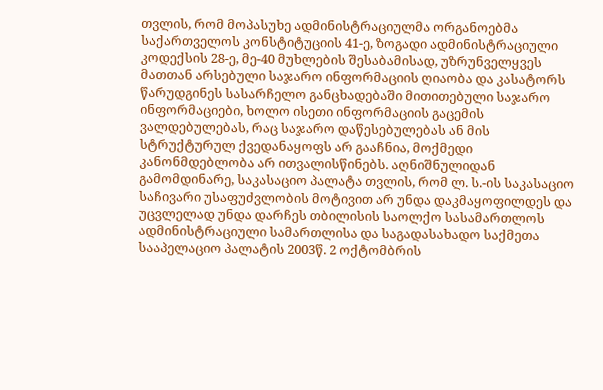თვლის, რომ მოპასუხე ადმინისტრაციულმა ორგანოებმა საქართველოს კონსტიტუციის 41-ე, ზოგადი ადმინისტრაციული კოდექსის 28-ე, მე-40 მუხლების შესაბამისად, უზრუნველყვეს მათთან არსებული საჯარო ინფორმაციის ღიაობა და კასატორს წარუდგინეს სასარჩელო განცხადებაში მითითებული საჯარო ინფორმაციები, ხოლო ისეთი ინფორმაციის გაცემის ვალდებულებას, რაც საჯარო დაწესებულებას ან მის სტრუქტურულ ქვედანაყოფს არ გააჩნია, მოქმედი კანონმდებლობა არ ითვალისწინებს. აღნიშნულიდან გამომდინარე, საკასაციო პალატა თვლის, რომ ლ. ს.-ის საკასაციო საჩივარი უსაფუძვლობის მოტივით არ უნდა დაკმაყოფილდეს და უცვლელად უნდა დარჩეს თბილისის საოლქო სასამართლოს ადმინისტრაციული სამართლისა და საგადასახადო საქმეთა სააპელაციო პალატის 2003წ. 2 ოქტომბრის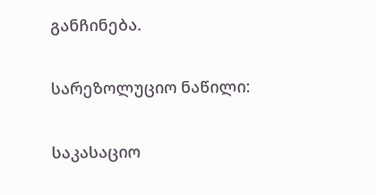განჩინება.

სარეზოლუციო ნაწილი:

საკასაციო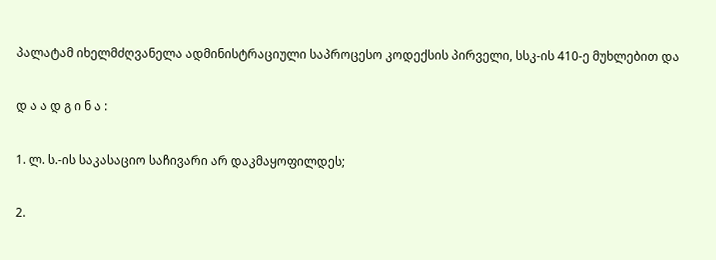პალატამ იხელმძღვანელა ადმინისტრაციული საპროცესო კოდექსის პირველი, სსკ-ის 410-ე მუხლებით და

დ ა ა დ გ ი ნ ა :

1. ლ. ს.-ის საკასაციო საჩივარი არ დაკმაყოფილდეს;

2.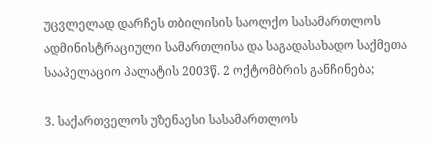უცვლელად დარჩეს თბილისის საოლქო სასამართლოს ადმინისტრაციული სამართლისა და საგადასახადო საქმეთა სააპელაციო პალატის 2003წ. 2 ოქტომბრის განჩინება;

3. საქართველოს უზენაესი სასამართლოს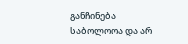განჩინება საბოლოოა და არ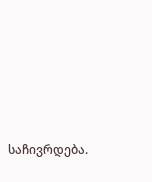საჩივრდება.